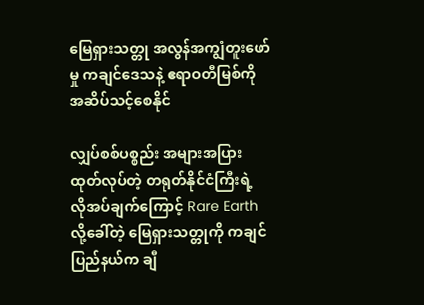မြေရှားသတ္တု အလွန်အကျွံတူးဖော်မှု ကချင်ဒေသနဲ့ ဧရာဝတီမြစ်ကို အဆိပ်သင့်စေနိုင်

လျှပ်စစ်ပစ္စည်း အများအပြားထုတ်လုပ်တဲ့ တရုတ်နိုင်ငံကြီးရဲ့ လိုအပ်ချက်ကြောင့် Rare Earth လို့ခေါ်တဲ့ မြေရှားသတ္တုကို ကချင်ပြည်နယ်က ချီ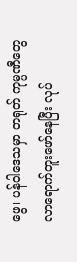ဖွေ၊ ပန်ဝါဒေသမှာ တရုတ် ကုမ္ပဏီတွေ လာရောက်တူးဖော်နေပြီး လုပ်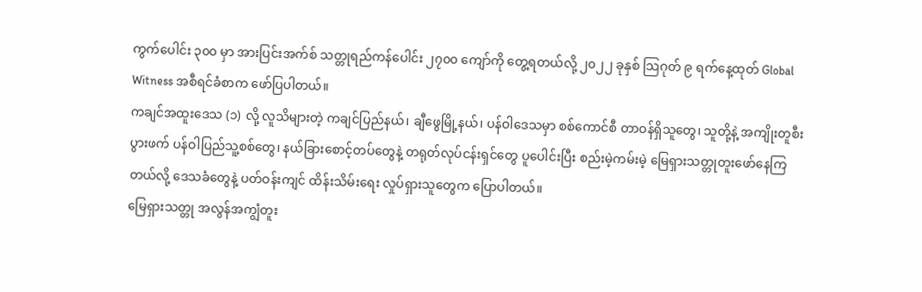ကွက်ပေါင်း ၃၀၀ မှာ အားပြင်းအက်စ် သတ္တုရည်ကန်ပေါင်း ၂၇၀၀ ကျော်ကို တွေ့ရတယ်လို့ ၂၀၂၂ ခုနှစ် သြဂုတ် ၉ ရက်နေ့ထုတ် Global Witness အစီရင်ခံစာက ဖော်ပြပါတယ်။
ကချင်အထူးဒေသ (၁) လို့ လူသိများတဲ့ ကချင်ပြည်နယ်၊ ချီဖွေမြို့နယ်၊ ပန်ဝါဒေသမှာ စစ်ကောင်စီ တာဝန်ရှိသူတွေ၊ သူတို့နဲ့ အကျိုးတူစီးပွားဖက် ပန်ဝါပြည်သူ့စစ်တွေ၊ နယ်ခြားစောင့်တပ်တွေနဲ့ တရုတ်လုပ်ငန်းရှင်တွေ ပူပေါင်းပြီး စည်းမဲ့ကမ်းမဲ့ မြေရှားသတ္တုတူးဖော်နေကြတယ်လို့ ဒေသခံတွေနဲ့ ပတ်ဝန်းကျင် ထိန်းသိမ်းရေး လှုပ်ရှားသူတွေက ပြောပါတယ်။
မြေရှားသတ္တု အလွန်အကျွံတူး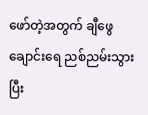ဖော်တဲ့အတွက် ချီဖွေချောင်းရေ ညစ်ညမ်းသွားပြီး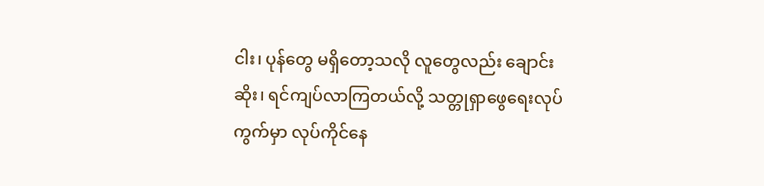ငါး၊ ပုန်တွေ မရှိတော့သလို လူတွေလည်း ချောင်းဆိုး၊ ရင်ကျပ်လာကြတယ်လို့ သတ္တုရှာဖွေရေးလုပ်ကွက်မှာ လုပ်ကိုင်နေ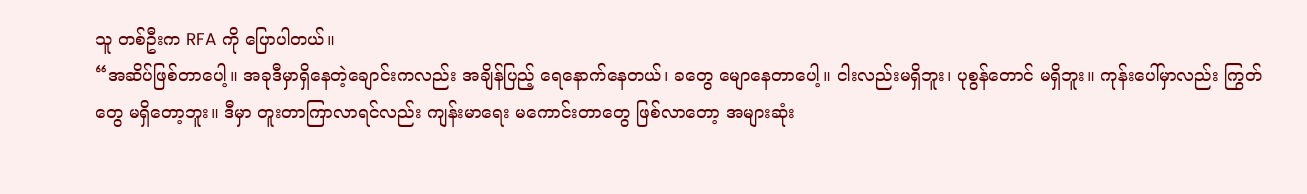သူ တစ်ဦးက RFA ကို ပြောပါတယ်။
“အဆိပ်ဖြစ်တာပေါ့။ အခုဒီမှာရှိနေတဲ့ချောင်းကလည်း အချိန်ပြည့် ရေနောက်နေတယ်၊ ခတွေ မျောနေတာပေါ့။ ငါးလည်းမရှိဘူး၊ ပုစွန်တောင် မရှိဘူး။ ကုန်းပေါ်မှာလည်း ကြွတ်တွေ မရှိတော့ဘူး။ ဒီမှာ တူးတာကြာလာရင်လည်း ကျန်းမာရေး မကောင်းတာတွေ ဖြစ်လာတော့ အများဆုံး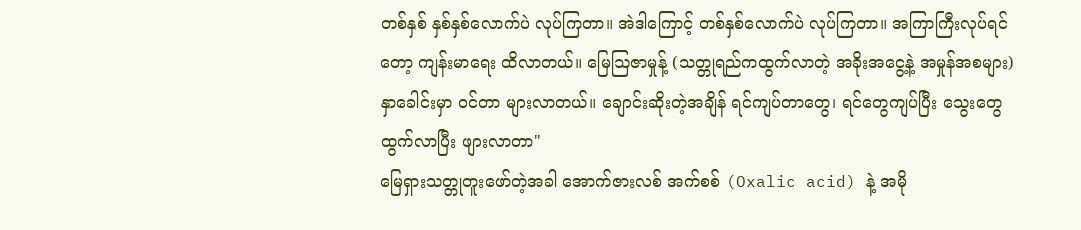တစ်နှစ် နှစ်နှစ်လောက်ပဲ လုပ်ကြတာ။ အဲဒါကြောင့် တစ်နှစ်လောက်ပဲ လုပ်ကြတာ။ အကြာကြီးလုပ်ရင်တော့ ကျန်းမာရေး ထိလာတယ်။ မြေဩဇာမှုန့် (သတ္တုရည်ကထွက်လာတဲ့ အခိုးအငွေ့နဲ့ အမှုန်အစများ) နှာခေါင်းမှာ ဝင်တာ များလာတယ်။ ချောင်းဆိုးတဲ့အချိန် ရင်ကျပ်တာတွေ၊ ရင်တွေကျပ်ပြီး သွေးတွေထွက်လာပြီး ဖျားလာတာ"
မြေရှားသတ္တုတူးဖော်တဲ့အခါ အောက်ဇားလစ် အက်စစ် (Oxalic acid) နဲ့ အမို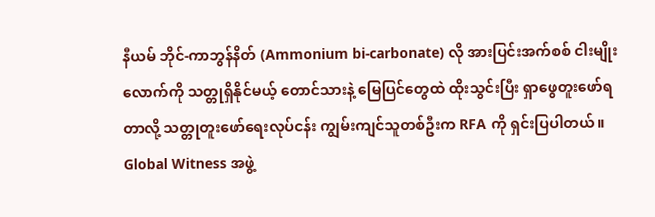နီယမ် ဘိုင်-ကာဘွန်နိတ် (Ammonium bi-carbonate) လို အားပြင်းအက်စစ် ငါးမျိုးလောက်ကို သတ္တုရှိနိုင်မယ့် တောင်သားနဲ့ မြေပြင်တွေထဲ ထိုးသွင်းပြီး ရှာဖွေတူးဖော်ရတာလို့ သတ္တုတူးဖော်ရေးလုပ်ငန်း ကျွမ်းကျင်သူတစ်ဦးက RFA ကို ရှင်းပြပါတယ်။
Global Witness အဖွဲ့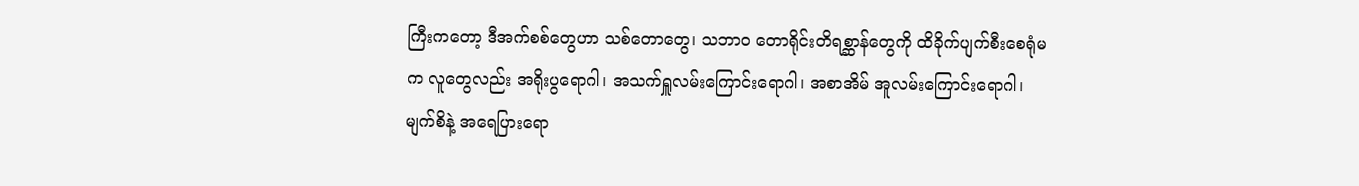ကြီးကတော့ ဒီအက်စစ်တွေဟာ သစ်တောတွေ၊ သဘာဝ တောရိုင်းတိရစ္ဆာန်တွေကို ထိခိုက်ပျက်စီးစေရုံမက လူတွေလည်း အရိုးပွရောဂါ၊ အသက်ရှူလမ်းကြောင်းရောဂါ၊ အစာအိမ် အူလမ်းကြောင်းရောဂါ၊ မျက်စိနဲ့ အရေပြားရော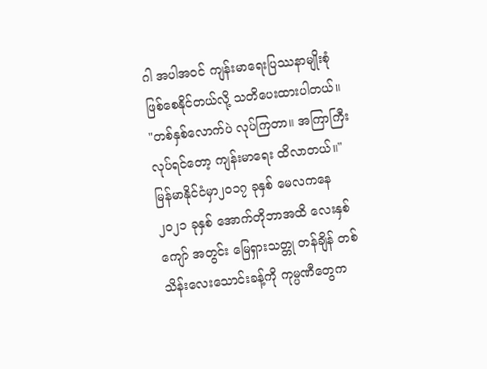ဂါ အပါအဝင် ကျန်းမာရေးပြဿနာမျိုးစုံ ဖြစ်စေနိုင်တယ်လို့ သတိပေးထားပါတယ်။
"တစ်နှစ်လောက်ပဲ လုပ်ကြတာ။ အကြာကြီးလုပ်ရင်တော့ ကျန်းမာရေး ထိလာတယ်။"
မြန်မာနိုင်ငံမှာ၂၀၁၇ ခုနှစ် မေလကနေ ၂၀၂၁ ခုနှစ် အောက်တိုဘာအထိ လေးနှစ်ကျော် အတွင်း မြေရှားသတ္တု တန်ချိန် တစ်သိန်းလေးသောင်းခန့်ကို ကုမ္ပဏီတွေက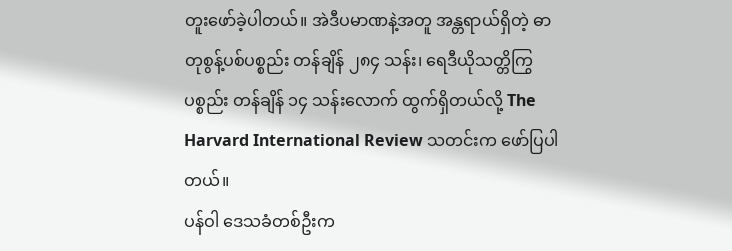တူးဖော်ခဲ့ပါတယ်။ အဲဒီပမာဏနဲ့အတူ အန္တရာယ်ရှိတဲ့ ဓာတုစွန့်ပစ်ပစ္စည်း တန်ချိန် ၂၈၄ သန်း၊ ရေဒီယိုသတ္တိကြွပစ္စည်း တန်ချိန် ၁၄ သန်းလောက် ထွက်ရှိတယ်လို့ The Harvard International Review သတင်းက ဖော်ပြပါတယ်။
ပန်ဝါ ဒေသခံတစ်ဦးက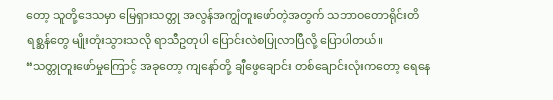တော့ သူတို့ဒေသမှာ မြေရှားသတ္တု အလွန်အကျွံတူးဖော်တဲ့အတွက် သဘာဝတောရိုင်းတိရစ္ဆန်တွေ မျိုးတုံးသွားသလို ရာသီဥတုပါ ပြောင်းလဲစပြုလာပြီလို့ ပြောပါတယ်။
“သတ္တုတူးဖော်မှုကြောင့် အခုတော့ ကျနော်တို့ ချီဖွေချောင်း တစ်ချောင်းလုံးကတော့ ရေနေ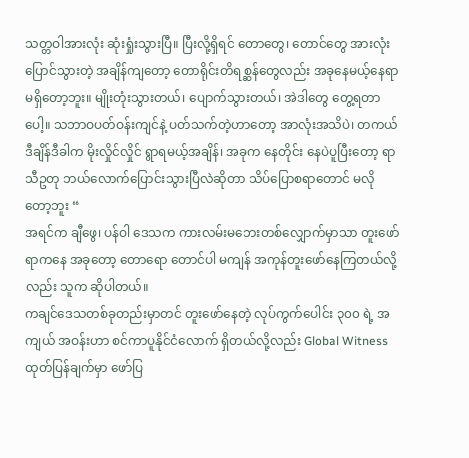သတ္တဝါအားလုံး ဆုံးရှုံးသွားပြီ။ ပြီးလို့ရှိရင် တောတွေ၊ တောင်တွေ အားလုံး ပြောင်သွားတဲ့ အချိန်ကျတော့ တောရိုင်းတိရစ္ဆန်တွေလည်း အခုနေမယ့်နေရာ မရှိတော့ဘူး။ မျိုးတုံးသွားတယ်၊ ပျောက်သွားတယ်၊ အဲဒါတွေ တွေ့ရတာပေါ့။ သဘာဝပတ်ဝန်းကျင်နဲ့ ပတ်သက်တဲ့ဟာတော့ အာလုံးအသိပဲ၊ တကယ် ဒီချိန်ဒီခါက မိုးလှိုင်လှိုင် ရွာရမယ့်အချိန်၊ အခုက နေတိုင်း နေပဲပူပြီးတော့ ရာသီဥတု ဘယ်လောက်ပြောင်းသွားပြီလဲဆိုတာ သိပ်ပြောစရာတောင် မလိုတော့ဘူး “
အရင်က ချီဖွေ၊ ပန်ဝါ ဒေသက ကားလမ်းမဘေးတစ်လျှောက်မှာသာ တူးဖော်ရာကနေ အခုတော့ တောရော တောင်ပါ မကျန် အကုန်တူးဖော်နေကြတယ်လို့လည်း သူက ဆိုပါတယ်။
ကချင်ဒေသတစ်ခုတည်းမှာတင် တူးဖော်နေတဲ့ လုပ်ကွက်ပေါင်း ၃၀၀ ရဲ့ အကျယ် အဝန်းဟာ စင်ကာပူနိုင်ငံလောက် ရှိတယ်လို့လည်း Global Witness ထုတ်ပြန်ချက်မှာ ဖော်ပြ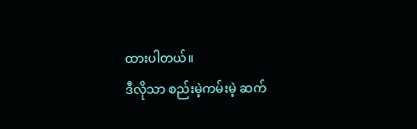ထားပါတယ်။
ဒီလိုသာ စည်းမဲ့ကမ်းမဲ့ ဆက်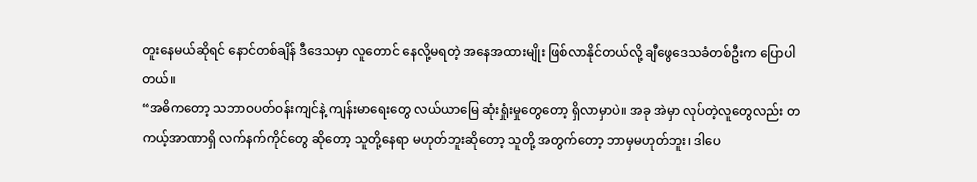တူးနေမယ်ဆိုရင် နောင်တစ်ချိန် ဒီဒေသမှာ လူတောင် နေလို့မရတဲ့ အနေအထားမျိုး ဖြစ်လာနိုင်တယ်လို့ ချီဖွေဒေသခံတစ်ဦးက ပြောပါတယ်။
“အဓိကတော့ သဘာဝပတ်ဝန်းကျင်နဲ့ ကျန်းမာရေးတွေ လယ်ယာမြေ ဆုံးရှုံးမှုတွေတော့ ရှိလာမှာပဲ။ အခု အဲမှာ လုပ်တဲ့လူတွေလည်း တကယ့်အာဏာရှိ လက်နက်ကိုင်တွေ ဆိုတော့ သူတို့နေရာ မဟုတ်ဘူးဆိုတော့ သူတို့ အတွက်တော့ ဘာမှမဟုတ်ဘူး၊ ဒါပေ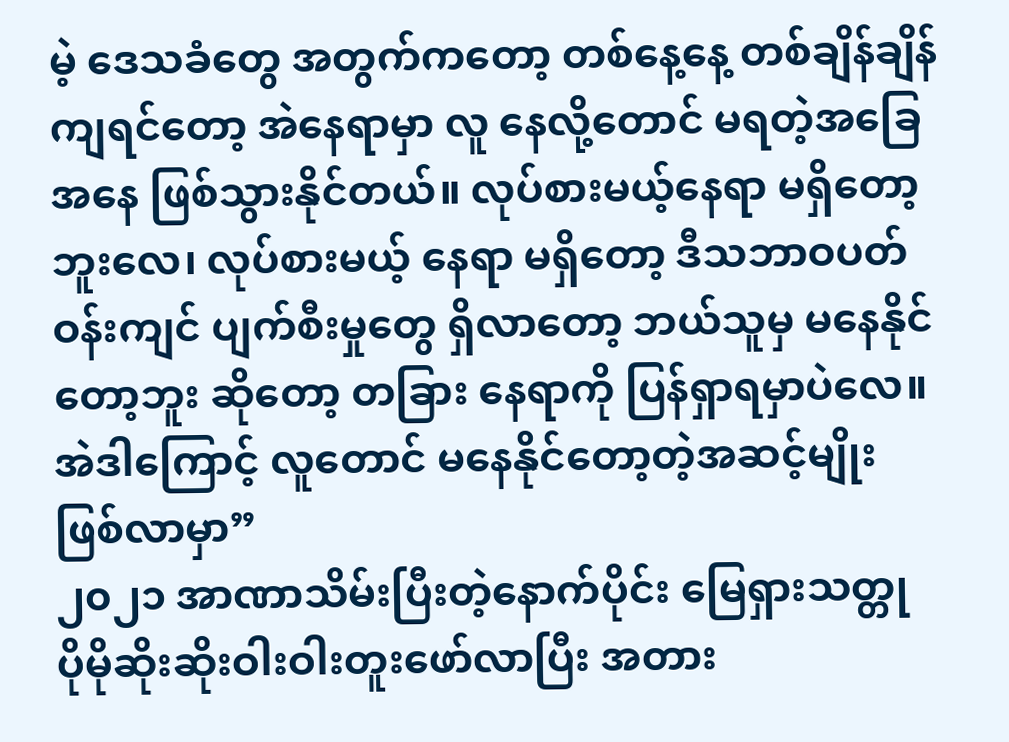မဲ့ ဒေသခံတွေ အတွက်ကတော့ တစ်နေ့နေ့ တစ်ချိန်ချိန်ကျရင်တော့ အဲနေရာမှာ လူ နေလို့တောင် မရတဲ့အခြေအနေ ဖြစ်သွားနိုင်တယ်။ လုပ်စားမယ့်နေရာ မရှိတော့ဘူးလေ၊ လုပ်စားမယ့် နေရာ မရှိတော့ ဒီသဘာဝပတ်ဝန်းကျင် ပျက်စီးမှုတွေ ရှိလာတော့ ဘယ်သူမှ မနေနိုင်တော့ဘူး ဆိုတော့ တခြား နေရာကို ပြန်ရှာရမှာပဲလေ။ အဲဒါကြောင့် လူတောင် မနေနိုင်တော့တဲ့အဆင့်မျိုး ဖြစ်လာမှာ”
၂၀၂၁ အာဏာသိမ်းပြီးတဲ့နောက်ပိုင်း မြေရှားသတ္တု ပိုမိုဆိုးဆိုးဝါးဝါးတူးဖော်လာပြီး အတား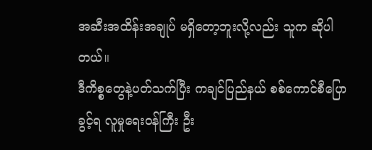အဆီးအထိန်းအချုပ် မရှိတော့ဘူးလို့လည်း သူက ဆိုပါတယ်။
ဒီကိစ္စတွေနဲ့ပတ်သက်ပြီး ကချင်ပြည်နယ် စစ်ကောင်စီပြောခွင့်ရ လူမှုရေးဝန်ကြီး ဦး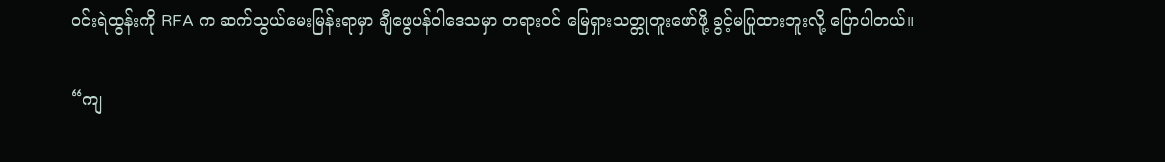ဝင်းရဲထွန်းကို RFA က ဆက်သွယ်မေးမြန်းရာမှာ ချီဖွေပန်ဝါဒေသမှာ တရားဝင် မြေရှားသတ္တုတူးဖော်ဖို့ ခွင့်မပြုထားဘူးလို့ ပြောပါတယ်။

“ကျ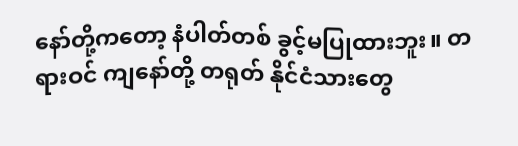နော်တို့ကတော့ နံပါတ်တစ် ခွင့်မပြုထားဘူး။ တရားဝင် ကျနော်တို့ တရုတ် နိုင်ငံသားတွေ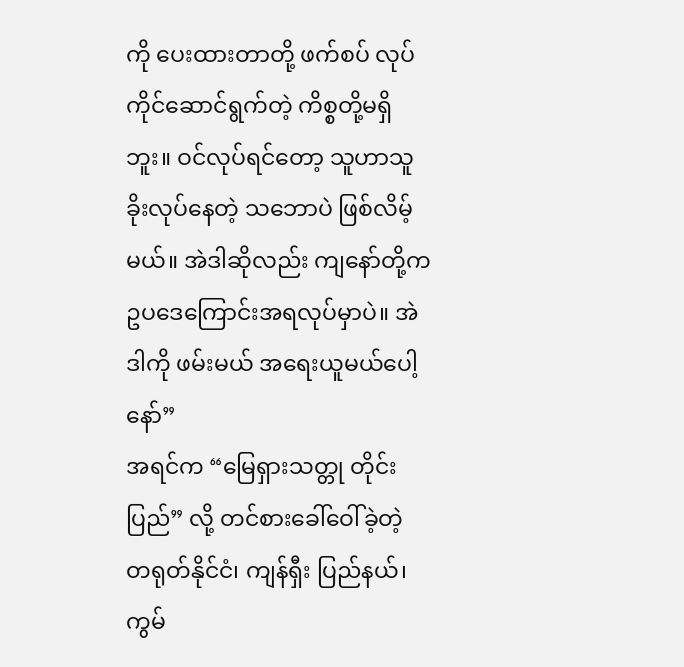ကို ပေးထားတာတို့ ဖက်စပ် လုပ်ကိုင်ဆောင်ရွက်တဲ့ ကိစ္စတို့မရှိဘူး။ ဝင်လုပ်ရင်တော့ သူဟာသူ ခိုးလုပ်နေတဲ့ သဘောပဲ ဖြစ်လိမ့်မယ်။ အဲဒါဆိုလည်း ကျနော်တို့က ဥပဒေကြောင်းအရလုပ်မှာပဲ။ အဲဒါကို ဖမ်းမယ် အရေးယူမယ်ပေါ့နော်”
အရင်က “မြေရှားသတ္တု တိုင်းပြည်” လို့ တင်စားခေါ်ဝေါ်ခဲ့တဲ့ တရုတ်နိုင်ငံ၊ ကျန်ရှီး ပြည်နယ်၊ ကွမ်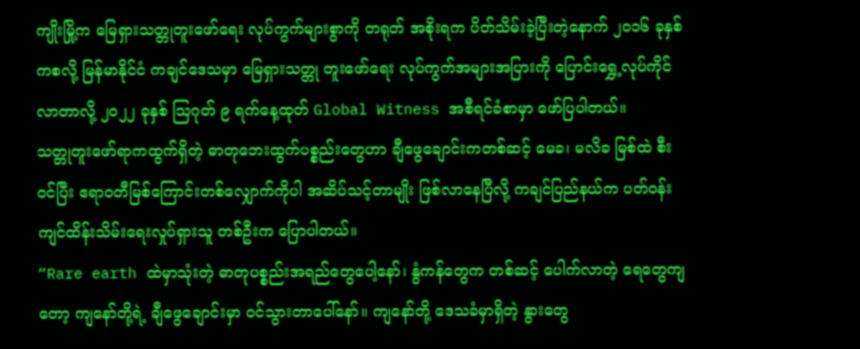ကျိုးမြို့က မြေရှားသတ္တုတူးဖော်ရေး လုပ်ကွက်များစွာကို တရုတ် အစိုးရက ပိတ်သိမ်းခဲ့ပြီးတဲ့နောက် ၂၀၁၆ ခုနှစ်ကစလို့ မြန်မာနိုင်ငံ ကချင်ဒေသမှာ မြေရှားသတ္တု တူးဖော်ရေး လုပ်ကွက်အများအပြားကို ပြောင်းရွှေ့လုပ်ကိုင်လာတာလို့ ၂၀၂၂ ခုနှစ် သြဂုတ် ၉ ရက်နေ့ထုတ် Global Witness အစီရင်ခံစာမှာ ဖော်ပြပါတယ်။
သတ္တုတူးဖော်ရာကထွက်ရှိတဲ့ ဓာတုဘေးထွက်ပစ္စည်းတွေဟာ ချီဖွေချောင်းကတစ်ဆင့် မေခ၊ မလိခ မြစ်ထဲ စီးဝင်ပြီး ဧရာဝတီမြစ်ကြောင်းတစ်လျှောက်ကိုပါ အဆိပ်သင့်တာမျိုး ဖြစ်လာနေပြီလို့ ကချင်ပြည်နယ်က ပတ်ဝန်းကျင်ထိန်းသိမ်းရေးလှုပ်ရှားသူ တစ်ဦးက ပြောပါတယ်။
“Rare earth ထဲမှာသုံးတဲ့ ဓာတုပစ္စည်းအရည်တွေပေါ့နော်၊ နွံကန်တွေက တစ်ဆင့် ပေါက်လာတဲ့ ရေတွေကျတော့ ကျနော်တို့ရဲ့ ချီဖွေချောင်းမှာ ဝင်သွားတာပေါ်နော်။ ကျနော်တို့ ဒေသခံမှာရှိတဲ့ နွားတွေ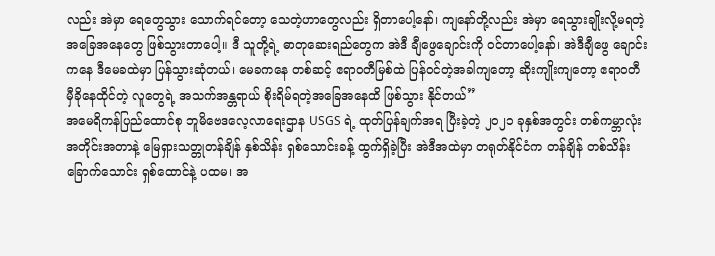လည်း အဲမှာ ရေတွေသွား သောက်ရင်တော့ သေတဲ့ဟာတွေလည်း ရှိတာပေါ့နော်၊ ကျနော်တို့လည်း အဲမှာ ရေသွားချိုးလို့မရတဲ့ အခြေအနေတွေ ဖြစ်သွားတာပေါ့။ ဒီ သူတို့ရဲ့ ဓာတုဆေးရည်တွေက အဲဒီ ချီဖွေချောင်းကို ဝင်တာပေါ့နော်၊ အဲဒီချီဖွေ ချောင်းကနေ ဒီမေခထဲမှာ ပြန်သွားဆုံတယ်၊ မေခကနေ တစ်ဆင့် ဧရာဝတီမြစ်ထဲ ပြန်ဝင်တဲ့အခါကျတော့ ဆိုးကျိုးကျတော့ ဧရာဝတီ မှီခိုနေထိုင်တဲ့ လူတွေရဲ့ အသက်အန္တရာယ် စိုးရိမ်ရတဲ့အခြေအနေထိ ဖြစ်သွား နိုင်တယ်”
အမေရိကန်ပြည်ထောင်စု ဘူမိဗေဒလေ့လာရေးဌာန USGS ရဲ့ ထုတ်ပြန်ချက်အရ ပြီးခဲ့တဲ့ ၂၀၂၁ ခုနှစ်အတွင်း တစ်ကမ္ဘာလုံး အတိုင်းအတာနဲ့ မြေရှားသတ္တုတန်ချိန် နှစ်သိန်း ရှစ်သောင်းခန့် ထွက်ရှိခဲ့ပြီး အဲဒီအထဲမှာ တရုတ်နိုင်ငံက တန်ချိန် တစ်သိန်း ခြောက်သောင်း ရှစ်ထောင်နဲ့ ပထမ၊ အ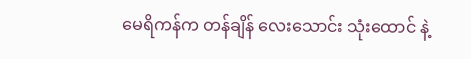မေရိကန်က တန်ချိန် လေးသောင်း သုံးထောင် နဲ့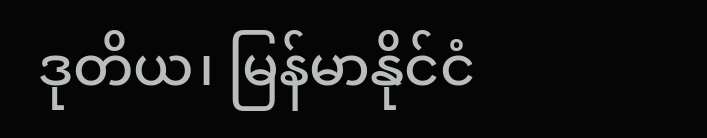ဒုတိယ၊ မြန်မာနိုင်ငံ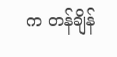က တန်ချိန်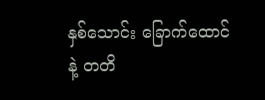နှစ်သောင်း ခြောက်ထောင် နဲ့ တတိ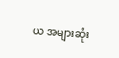ယ အများဆုံး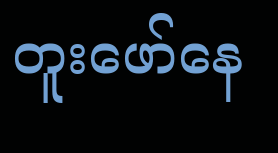တူးဖော်နေ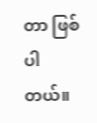တာ ဖြစ်ပါတယ်။